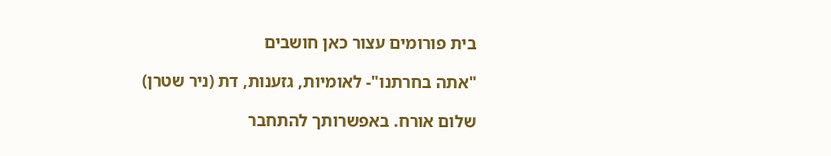בית פורומים עצור כאן חושבים

"אתה בחרתנו"- לאומיות, גזענות, דת (ניר שטרן)

שלום אורח. באפשרותך להתחבר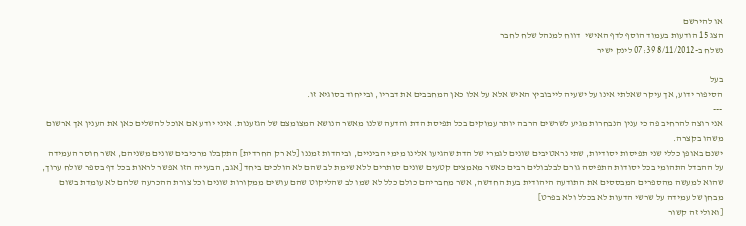או להירשם
הצג 15 הודעות בעמוד הוסף לדף האישי  דווח למנהל שלח לחבר
נשלח ב-8/11/2012 07:39 לינק ישיר

בעל
הסיפור ידוע, אך עיקר שאלתי אינו על ישעיה לייבוביץ האיש אלא על אלו כאן המחבבים את דבריו, ובייחוד בסוגיא זו.
---
אני רוצה להרחיב פה כי ענין הנבחרות מגיע לשרשים הרבה יותר עמוקים בכל תפיסת הדת והדעה שלנו מאשר הנושא המצומצם של הגזענות. איני יודע אם אוכל להשלים כאן את הענין אך ארשום משהו בקצרה.
ישנם באופן כללי שני תפיסות יסודיות, שתי נראטיבים שונים לגמרי של הדת שהגיעו אלינו מימי הביניים, וביהדות זמננו [לא רק החרדית] התקבלו מרכיבים שונים משניהם, אשר חוסר העמידה על ההבדל התהומי בכל יסודות התפיסה גורם לבלבולים רבים כאשר מאמצים קטעים שונים סותרים ללא שימת לב שהם לא הולכים ביחד [אגב, הבעייה הזו אפשר לראות בכל דף בספר שולח ערוך, שהוא למעשה מהספרים המבססים את התודעה היהודית בעת החדשה, אשר מחבריהם כולם כלל לא שמו לב שהליקוט שהם עושים ממקורות שונים וכל צורת ההכרעה שלהם לא עומדת בשום מבחן של עמידה על שרשי הדעות לא בכלל ולא בפרט]
[ואולי זה קשור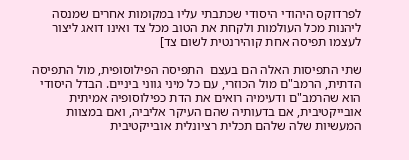לפרדוקס היהודי היסודי שכתבתי עליו במקומות אחרים שמנסה ליהנות מכל העולמות ולקחת את הטוב מכל צד ואינו דואג ליצור לעצמו תפיסה אחת קוהירנטית לשום צד]

שתי התפיסות האלה הם בעצם  התפיסה הפילוסופית, מול התפיסה הדתית, הרמב"ם מול הכוזרי, עם כל מיני גווני ביניים. הבדל היסודי הוא שהרמב"ם ודעימיה רואים את הדת כפילוסופיה אמיתית אובייקטיבית, אם בדעותיה שהם העיקר אליביה, ואם במצוות המעשיות שלה שלהם תכלית רציונלית אובייקטיבית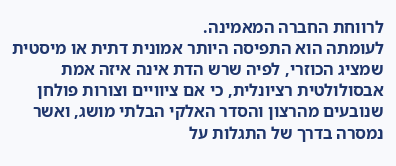לרווחת החברה המאמינה.
לעומתה הוא התפיסה היותר אמונית דתית או מיסטית שמציג הכוזרי, לפיה שרש הדת אינה איזה אמת אבסולולטית רציונלית, כי אם ציוויים וצורות פולחן שנובעים מהרצון והסדר האלקי הבלתי מושג, ואשר נמסרה בדרך של התגלות על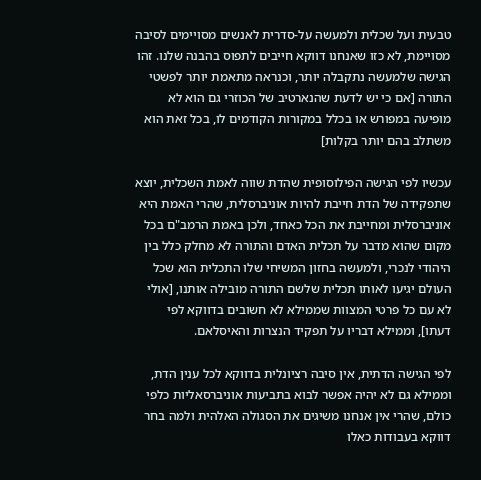טבעית ועל שכלית ולמעשה על-סדרית לאנשים מסויימים לסיבה מסויימת, לא כזו שאנחנו דווקא חייבים לתפוס בהבנה שלנו. זהו הגישה שלמעשה נתקבלה יותר, וכנראה מתאמת יותר לפשטי התורה [אם כי יש לדעת שהנארטיב של הכוזרי גם הוא לא מופיעה במפורש או בכלל במקורות הקודמים לו, בכל זאת הוא משתלב בהם יותר בקלות]

עכשיו לפי הגישה הפילוסופית שהדת שווה לאמת השכלית, יוצא שתפקידה של הדת חייבת להיות אוניברסלית, שהרי האמת היא אוניברסלית ומחייבת את הכל כאחד, ולכן באמת הרמב"ם בכל מקום שהוא מדבר על תכלית האדם והתורה לא מחלק כלל בין היהודי לנכרי, ולמעשה בחזון המשיחי שלו התכלית הוא שכל העולם יגיעו לאותו תכלית שלשם התורה מובילה אותנו, [אולי לא עם כל פרטי המצוות שממילא לא חשובים בדווקא לפי דעתו], וממילא דבריו על תפקיד הנצרות והאיסלאם.

לפי הגישה הדתית, אין סיבה רציונלית בדווקא לכל ענין הדת, וממילא גם לא יהיה אפשר לבוא בתביעות אוניברסאליות כלפי כולם, שהרי אין אנחנו משיגים את הסגולה האלהית ולמה בחר דווקא בעבודות כאלו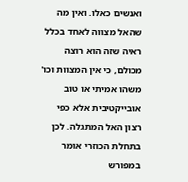ואנשים כאלו. ואין מה שהאל מצווה לאחד בכלל ראיה שזה הוא רוצה מכולם, כי אין המצוות וכו' משהו אמיתי או טוב אובייקטיבית אלא כפי רצון האל המתגלה. לכן בתחלת הכוזרי אומר במפורש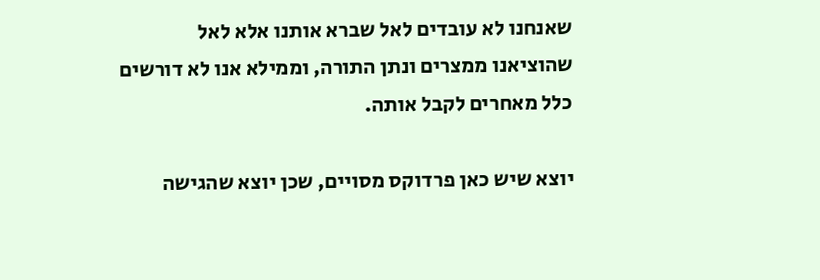שאנחנו לא עובדים לאל שברא אותנו אלא לאל שהוציאנו ממצרים ונתן התורה, וממילא אנו לא דורשים כלל מאחרים לקבל אותה.

יוצא שיש כאן פרדוקס מסויים, שכן יוצא שהגישה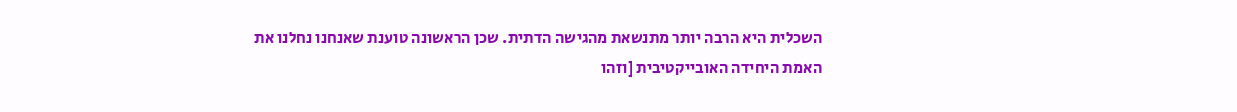השכלית היא הרבה יותר מתנשאת מהגישה הדתית. שכן הראשונה טוענת שאנחנו נחלנו את האמת היחידה האובייקטיבית [וזהו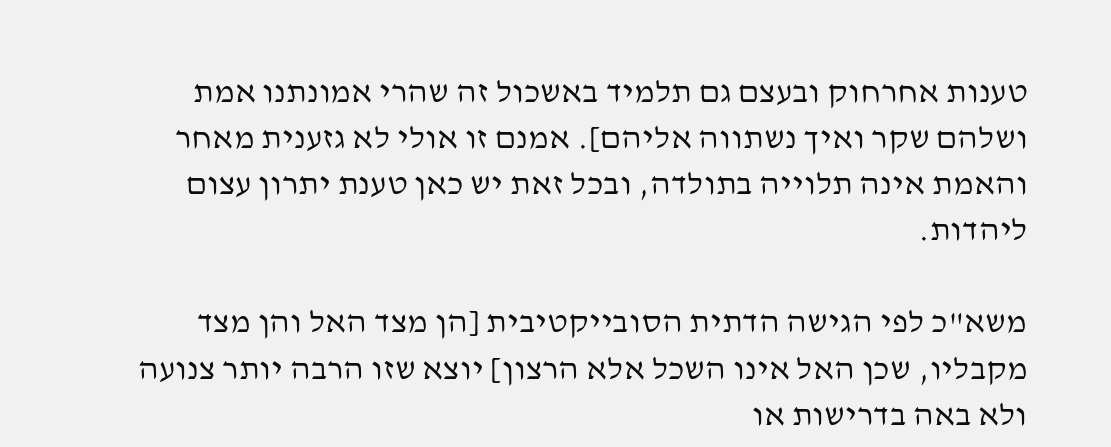טענות אחרחוק ובעצם גם תלמיד באשכול זה שהרי אמונתנו אמת ושלהם שקר ואיך נשתווה אליהם]. אמנם זו אולי לא גזענית מאחר והאמת אינה תלוייה בתולדה, ובכל זאת יש כאן טענת יתרון עצום ליהדות.

משא"כ לפי הגישה הדתית הסובייקטיבית [הן מצד האל והן מצד מקבליו, שכן האל אינו השכל אלא הרצון] יוצא שזו הרבה יותר צנועה ולא באה בדרישות או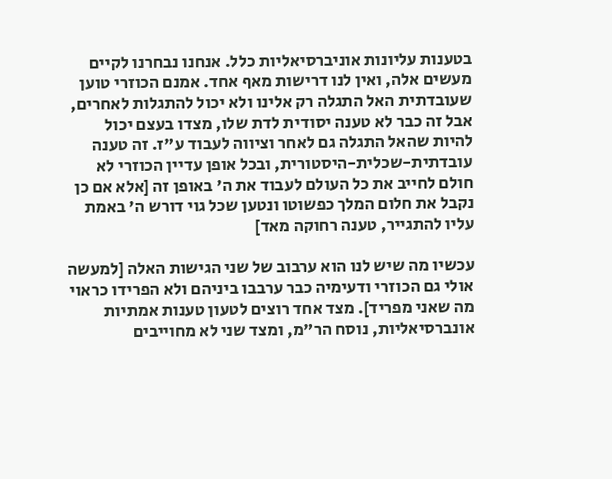בטענות עליונות אוניברסיאליות כלל. אנחנו נבחרנו לקיים מעשים אלה, ואין לנו דרישות מאף אחד. אמנם הכוזרי טוען שעובדתית האל התגלה רק אלינו ולא יכול להתגלות לאחרים, אבל זה כבר לא טענה יסודית לדת שלו, מצדו בעצם יכול להיות שהאל התגלה גם לאחר וציווה לעבוד ע"ז. זה טענה עובדתית-שכלית-היסטורית, ובכל אופן עדיין הכוזרי לא חולם לחייב את כל העולם לעבוד את ה' באופן זה [אלא אם כן נקבל את חלום המלך כפשוטו ונטען שכל גוי דורש ה' באמת עליו להתגייר, טענה רחוקה מאד]

עכשיו מה שיש לנו הוא ערבוב של שני הגישות האלה [למעשה אולי גם הכוזרי ודעימיה כבר ערבבו ביניהם ולא הפרידו כראוי מה שאני מפריד]. מצד אחד רוצים לטעון טענות אמתיות אונברסיאליות, נוסח הר"מ, ומצד שני לא מחוייבים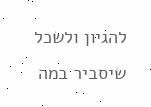להגיון ולשכל שיסביר במה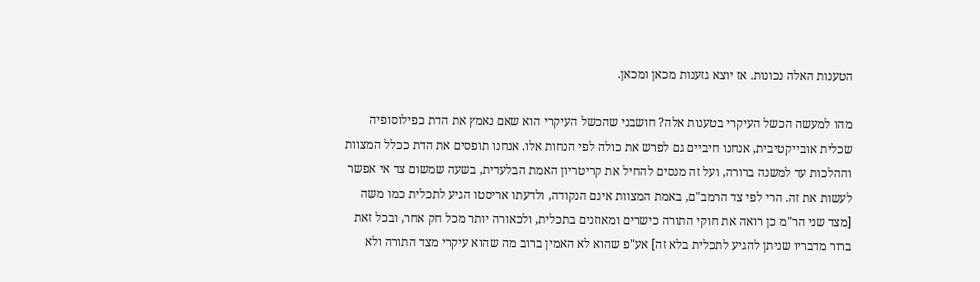הטענות האלה נכונות. אז יוצא גזענות מכאן ומכאן.

מהו למעשה הכשל העיקרי בטענות אלה? חושבני שהכשל העיקרי הוא שאם נאמץ את הדת כפילוסופיה שכלית אובייקטיבית, אנחנו חיביים גם לפרש את כולה לפי הנחות אלו. אנחנו תופסים את הדת ככלל המצוות וההלכות עד למשנה ברורה, ועל זה מנסים להחיל את קריטריון האמת הבלעדית, בשעה שמשום צד אי אפשר לעשות את זה. הרי לפי צד הרמב"ם, באמת המצוות אינם הנקודה, ולדעתו אריסטו הגיע לתכלית כמו משה [מצד שני הר"מ כן רואה את חוקי התורה כישרים ומאוזנים בתכלית, ולכאורה יותר מכל חק אחר, ובכל זאת ברור מדבריו שניתן להגיע לתכלית בלא זה] אע"פ שהוא לא האמין ברוב מה שהוא עיקרי מצד התורה ולא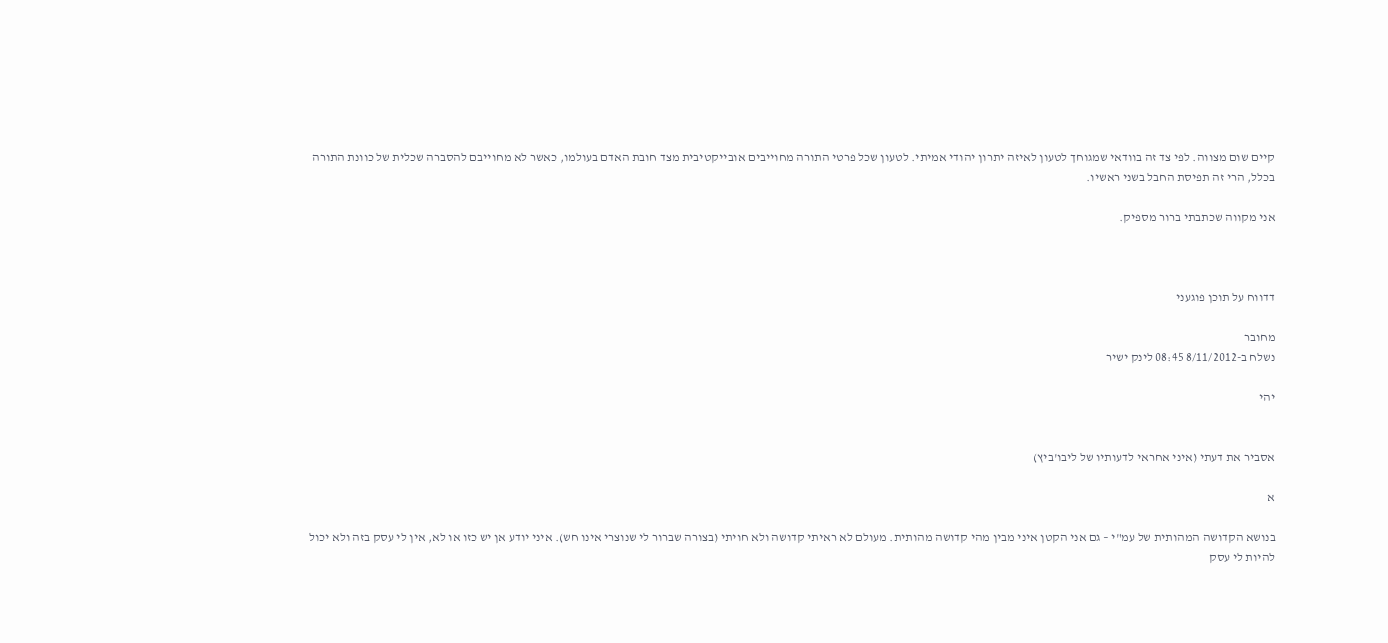קיים שום מצווה. לפי צד זה בוודאי שמגוחך לטעון לאיזה יתרון יהודי אמיתי. לטעון שכל פרטי התורה מחוייבים אובייקטיבית מצד חובת האדם בעולמו, כאשר לא מחוייבם להסברה שכלית של כוונת התורה בכלל, הרי זה תפיסת החבל בשני ראשיו.

אני מקווה שכתבתי ברור מספיק.



דדווח על תוכן פוגעני

מחובר
נשלח ב-8/11/2012 08:45 לינק ישיר

יהי


אסביר את דעתי (איני אחראי לדעותיו של ליבו'ביץ)

א

בנושא הקדושה המהותית של עמ"י – גם אני הקטן איני מבין מהי קדושה מהותית. מעולם לא ראיתי קדושה ולא חויתי (בצורה שברור לי שנוצרי אינו חש). איני יודע אן יש כזו או לא, אין לי עסק בזה ולא יכול להיות לי עסק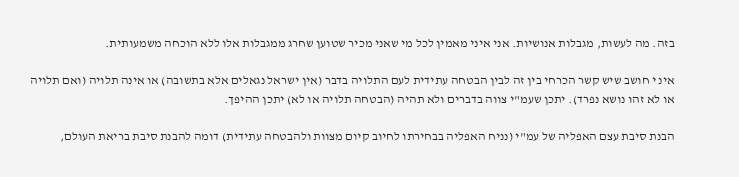בזה. מה לעשות, מגבלות אנושיות. אני איני מאמין לכל מי שאני מכיר שטוען שחרג ממגבלות אלו ללא הוכחה משמעותית.

אינ י חושב שיש קשר הכרחי בין זה לבין הבטחה עתידית לעם התלויה בדבר (אין ישראל נגאלים אלא בתשובה) או אינה תלויה (ואם תלויה או לא זהו נושא נפרד). יתכן שעמ"י צווה בדברים ולא תהיה (הבטחה תלויה או לא) יתכן ההיפך.

הבנת סיבת עצם האפליה של עמ"י (נניח האפליה בבחירתו לחיוב קיום מצוות ולהבטחה עתידית) דומה להבנת סיבת בריאת העולם,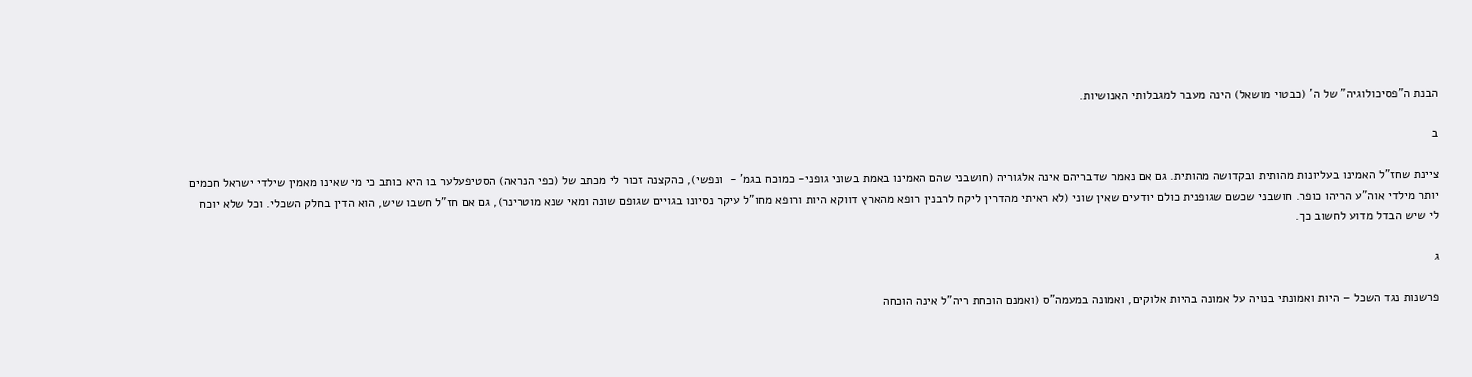הבנת ה"פסיכולוגיה" של ה' (כבטוי מושאל) הינה מעבר למגבלותי האנושיות.

ב

ציינת שחז"ל האמינו בעליונות מהותית ובקדושה מהותית. גם אם נאמר שדבריהם אינה אלגוריה (חושבני שהם האמינו באמת בשוני גופני- כמוכח בגמ' -  ונפשי), כהקצנה זכור לי מכתב של (כפי הנראה) הסטיפעלער בו היא כותב כי מי שאינו מאמין שילדי ישראל חכמים יותר מילדי אוה"ע הריהו כופר. חושבני שכשם שגופנית כולם יודעים שאין שוני (לא ראיתי מהדרין ליקח לרבנין רופא מהארץ דווקא היות ורופא מחו"ל עיקר נסיונו בגויים שגופם שונה ומאי שנא מוטרינר), גם אם חז"ל חשבו שיש, הוא הדין בחלק השכלי. וכל שלא יוכח לי שיש הבדל מדוע לחשוב כך.

ג

פרשנות נגד השכל – היות ואמונתי בנויה על אמונה בהיות אלוקים, ואמונה במעמה"ס (ואמנם הוכחת ריה"ל אינה הוכחה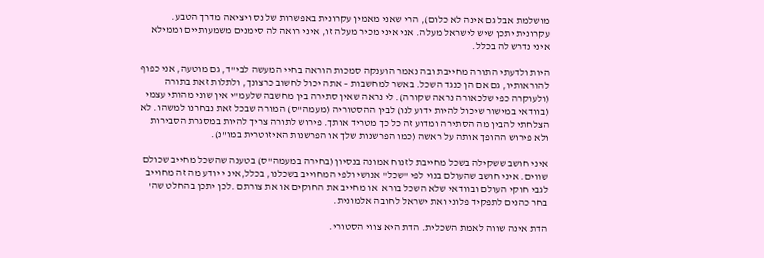מושלמת אבל גם אינה לא כלום), הרי שאני מאמין עקרונית באפשרות של נס ויציאה מדרך הטבע. עקרונית יתכן שיש לישראל מעלה. אני איני מכיר מעלה זו, איני רואה לה סימנים משמעותיים וממילא איני נדרש לה בכלל.

היות ולדעתי התורה מחייבת ובה נאמר הוענקה סמכות הוראה בחיי המעשה לבי"ד, גם מוטעה, אני כפוף להוראותיו, גם אם הן כנגד השכל. באשר למחשבות – אתה יכול לחשוב כרצונך, ולתלות זאת בתורה (ולעוקרה כפי שלכאורה נראה שקורה). לי נראה שאין סתירה בין מחשבה שלעמ"י אין שוני מהותי עצמי (בוודאי במישור שיכול להיות ידוע לנו) לבין ההסטוריה (מעמה"ס) המורה שבכל זאת נבחרנו למשהו. לא הצלחתי להבין מה הסתירה ומדוע זה כל כך מטריד אותך. פירוש לתורה צריך להיות במסגרת הסבירות ולא פירוש ההופך אותה על ראשה (כמו הפרשנות שלך או הפרשנות האיזוטרית במו"נ).

איני חושב ששקילה בשכל מחייבת לזנוח אמונה בנסיון (בחירה במעמה"ס) בטענה שהשכל מחייב שכולם שווים. איני חושב שהעולם בנוי לפי "שכל" אנושי ולפי המחוייב בשכלנו, בכלל,אינ י יודע מה זה מחוייב לגבי חוקי העולם ובוודאי שלא השכל בורא  או מחייב את החוקים או את צורתם .לכן יתכן בהחלט שה' בחר כהנים לתפקיד פלוני ואת ישראל לחובה אלמונית.

הדת אינה שווה לאמת השכלית. הדת היא צווי הסטורי.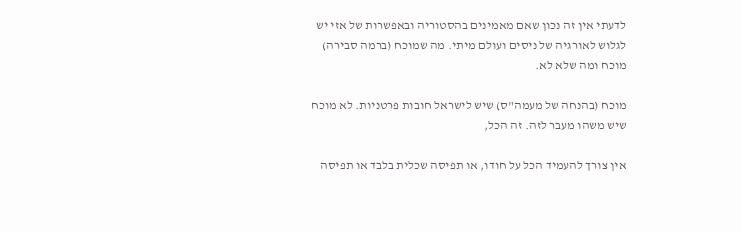לדעתי אין זה נכון שאם מאמינים בהסטוריה ובאפשרות של אזי יש לגלוש לאורגיה של ניסים ועולם מיתי. מה שמוכח (ברמה סבירה) מוכח ומה שלא לא.

מוכח (בהנחה של מעמה"ס) שיש לישראל חובות פרטניות. לא מוכח שיש משהו מעבר לזה. זה הכל,

אין צורך להעמיד הכל על חודו, או תפיסה שכלית בלבד או תפיסה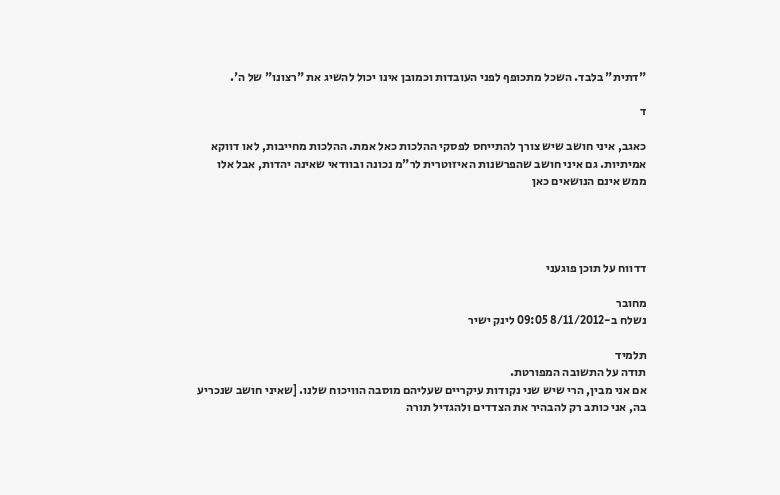"דתית" בלבד. השכל מתכופף לפני העובדות וכמובן אינו יכול להשיג את "רצונו" של ה'.

ד

כאגב, איני חושב שיש צורך להתייחס לפסקי ההלכות כאל אמת. ההלכות מחייבות, לאו דווקא אמיתיות. גם איני חושב שהפרשנות האיזוטרית לר"מ נכונה ובוודאי שאינה יהדות, אבל אלו ממש אינם הנושאים כאן




דדווח על תוכן פוגעני

מחובר
נשלח ב-8/11/2012 09:05 לינק ישיר

תלמיד
תודה על התשובה המפורטת.
אם אני מבין, הרי שיש שני נקודות עיקריים שעליהם מוסבה הוויכוח שלנו. [שאיני חושב שנכריע בה, אני כותב רק להבהיר את הצדדים ולהגדיל תורה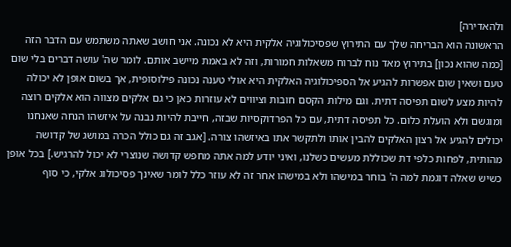ולהאדירה]
הראשונה הוא הבריחה שלך עם התירוץ שפסיכולוגיה אלקית היא לא נכונה. אני חושב שאתה משתמש עם הדבר הזה [כמה שהוא נכון] בתירוץ מאד נוח לברוח משאלות חמורות, וזה לא באמת מיישב אותם. לומר שה' עושה דברים בלי שום טעם ושאין שום אפשרות להגיע אל הספיכולוגיה האלקית היא אולי טענה נכונה פילוסופית, אך בשום אופן לא יכולה להיות מצע לשום תפיסה דתית. וגם מילות הקסם חובות וציווים לא עוזרות כאן כי גם אלקים מצווה הוא אלקים רוצה ומוגשם ולא הועלת כלום. כל תפיסה דתית, עם כל הפרדוקסיות שבזה, חייבת להיות נבנה על איזשהו הנחה שאנחנו יכולים להגיע אל רצון האלקים להבין אותו ולתקשר אתו באיזשהו צורה. [אגב זה גם כולל הכרה במושג של קדושה מהותית, לפחות כלפי דת שכוללת מעשים כשלנו, ואיני יודע למה אתה מחפש קדושה שנוצרי לא יכול להרגיש.] בכל אופן כשיש שאלה דוגמת למה ה' בוחר במישהו ולא במישהו אחר זה לא עוזר כלל לומר שאינך פסיכולוג אלקי, כי סוף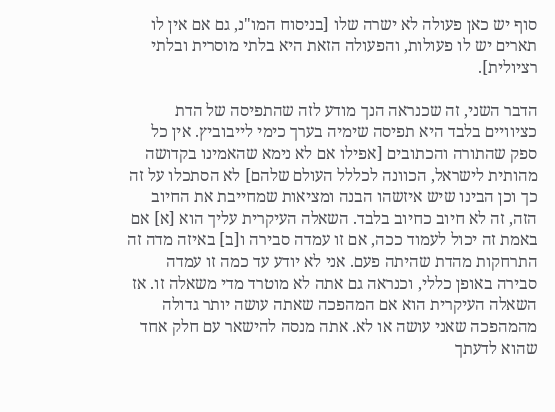סוף יש כאן פעולה לא ישרה שלו [בניסוח המו"נ, גם אם אין לו תארים יש לו פעולות, והפעולה הזאת היא בלתי מוסרית ובלתי רציולית].

הדבר השני, זה שכנראה הנך מודע לזה שהתפיסה של הדת כציוויים בלבד היא תפיסה שימיה בערך כימי לייבוביץ. אין כל ספק שהתורה והכתובים [אפילו אם לא נימא שהאמינו בקדושה מהותית לישראל, הכוונה לכללל העולם שלהם] לא הסתכלו על זה כך וכן הבינו שיש איזשהו הבנה ומציאות שמחייבת את החיוב הזה, זה לא חיוב כחיוב בלבד. השאלה העיקרית עליך הוא [א] אם באמת זה יכול לעמוד ככה, אם זו עמדה סבירה ו[ב] באיזה מדה זה התרחקות מהדת שהיתה פעם. אני לא יודע עד כמה זו עמדה סבירה באופן כללי, וכנראה גם אתה לא מוטרד מדי משאלה זו. אז השאלה העיקרית הוא אם המהפכה שאתה עושה יותר גדולה מהמהפכה שאני עושה או לא. אתה מנסה להישאר עם חלק אחד שהוא לדעתך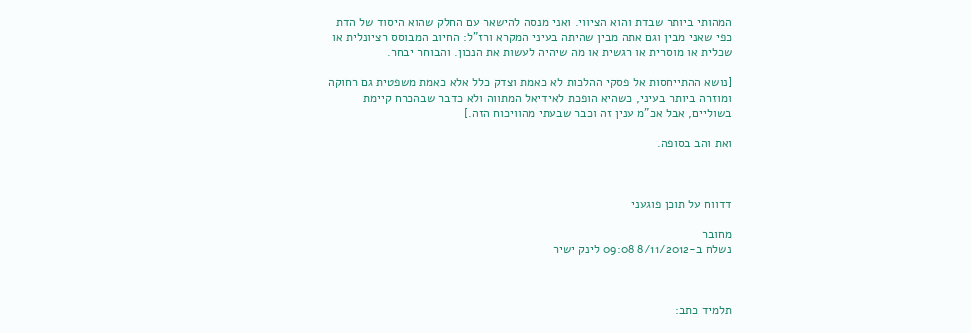המהותי ביותר שבדת והוא הציווי. ואני מנסה להישאר עם החלק שהוא היסוד של הדת כפי שאני מבין וגם אתה מבין שהיתה בעיני המקרא ורז"ל: החיוב המבוסס רציונלית או שכלית או מוסרית או רגשית או מה שיהיה לעשות את הנכון. והבוחר יבחר.

[נושא ההתייחסות אל פסקי ההלכות לא כאמת וצדק כלל אלא כאמת משפטית גם רחוקה ומוזרה ביותר בעיני, כשהיא הופכת לאידיאל המתווה ולא כדבר שבהכרח קיימת בשוליים, אבל אכ"מ ענין זה וכבר שבעתי מהוויכוח הזה.]

ואת והב בסופה.



דדווח על תוכן פוגעני

מחובר
נשלח ב-8/11/2012 09:08 לינק ישיר



תלמיד כתב: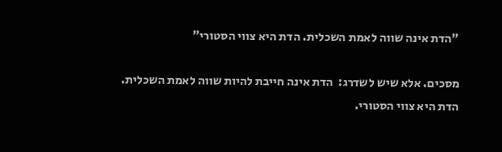"הדת אינה שווה לאמת השכלית. הדת היא צווי הסטורי"

מסכים. אלא שיש לשדרג:  הדת אינה חייבת להיות שווה לאמת השכלית. הדת היא צווי הסטורי.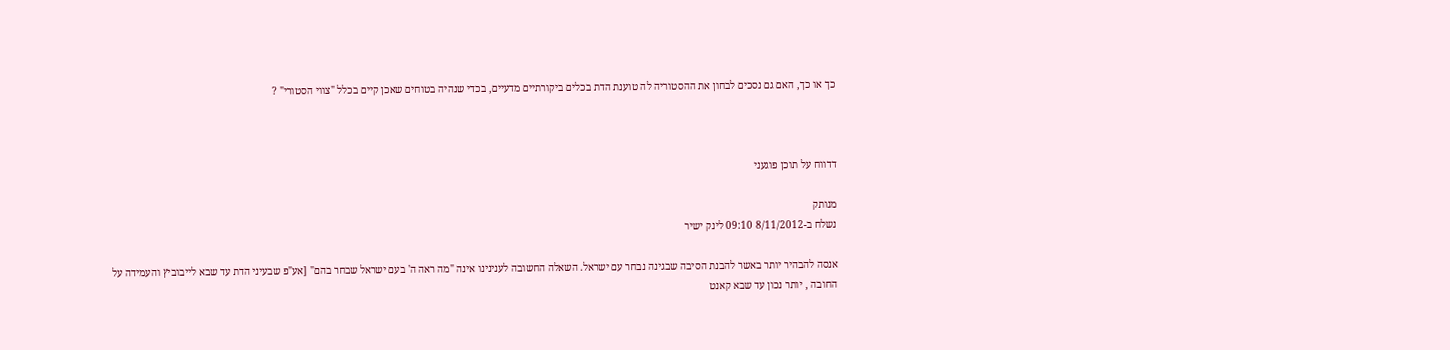כך או כך, האם גם נסכים לבחון את ההסטוריה לה טוענת הדת בכלים ביקורתיים מדעיים, בכדי שנהיה בטוחים שאכן קיים בכלל "צווי הסטורי" ?



דדווח על תוכן פוגעני

מנותק
נשלח ב-8/11/2012 09:10 לינק ישיר

אנסה להבהיר יותר באשר להבנת הסיבה שבגינה נבחר עם ישראל. השאלה החשובה לענינינו אינה "מה ראה ה' בעם ישראל שבחר בהם" [אע"פ שבעיני הדת עד שבא לייבוביץ והעמידה על החובה , יותר נכון עד שבא קאנט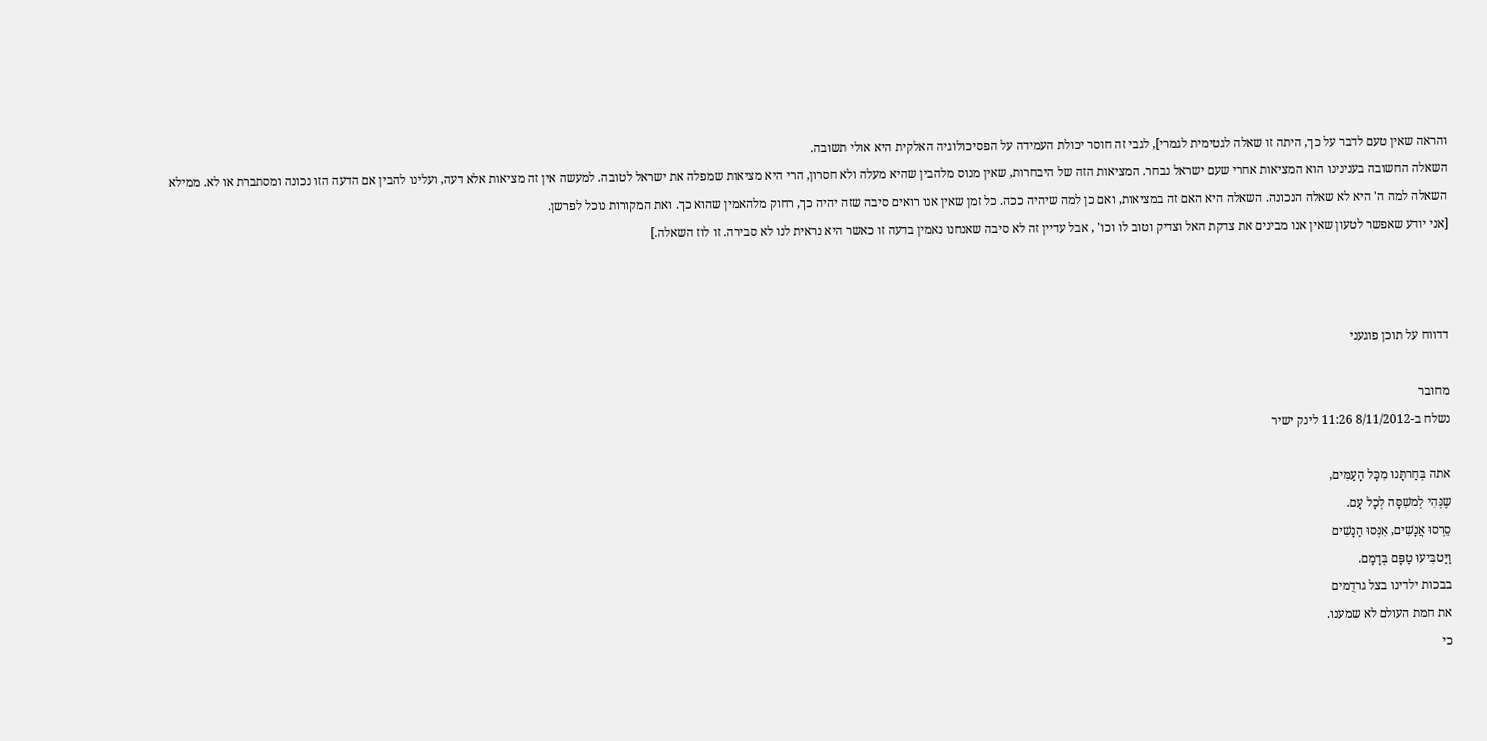והראה שאין טעם לדבר על כך, היתה זו שאלה לגטימית לגמרי], לגבי זה חוסר יכולת העמידה על הפסיכולוגיה האלקית היא אולי תשובה.
השאלה החשובה בענינינו הוא המציאות אחרי שעם ישראל נבחר. המציאות הזה של היבחרות, שאין מנוס מלהבין שהיא מעלה ולא חסרון, הרי היא מציאות שמפלה את ישראל לטובה. למעשה אין זה מציאות אלא דעה, ועלינו להבין אם הדעה הזו נכונה ומסתברת או לא. ממילא השאלה למה ה' היא לא שאלה הנכונה. השאלה היא האם זה במציאות, ואם כן למה שיהיה ככה. כל זמן שאין אנו רואים סיבה שזה יהיה כך, רחוק מלהאמין שהוא כך. ואת המקורות נוכל לפרשן.
[אני יודע שאפשר לטעון שאין אנו מבינים את צדקת האל וצדיק וטוב לו וכו' , אבל עדיין זה לא סיבה שאנחנו נאמין בדעה זו כאשר היא נראית לנו לא סבירה. זו לוז השאלה.]



דדווח על תוכן פוגעני

מחובר
נשלח ב-8/11/2012 11:26 לינק ישיר

אתה בְּחַרתָּנוּ מִכָּל הָעַמִּים,
שֶנְּהִי לְמשִׁסָּה לְכָל עָם.
סֵרְסוּ אֲנָשִׁים, אִנְּסוּ הַנָשִׁים
וַיַּטבִּיעוּ טַפָּם בְּדָמָם.
בבכות ילדינו בצל גרדֻמים
את חמת העולם לא שמענו.
כי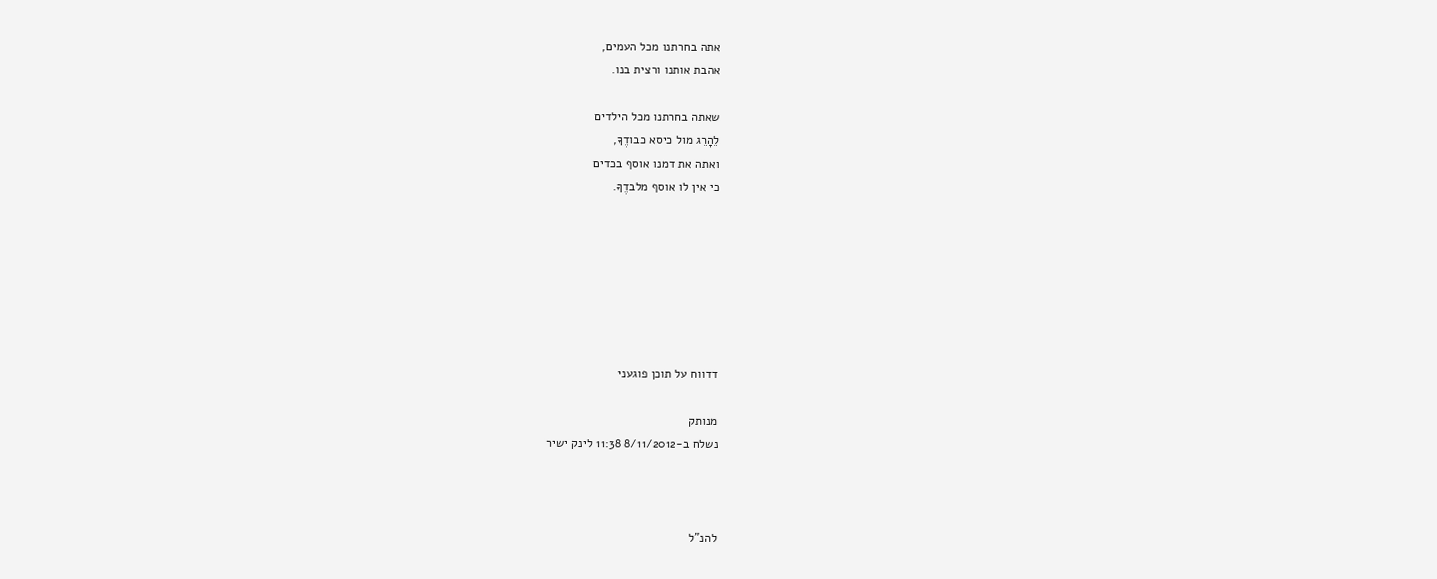אתה בחרתנו מכל העמים,
אהבת אותנו ורצית בנו.

שאתה בחרתנו מכל הילדים
לֵהָרֵג מול כיסא כבודֶךָ,
ואתה את דמנו אוסף בכדים
כי אין לו אוסף מלבדֶךָ.







דדווח על תוכן פוגעני

מנותק
נשלח ב-8/11/2012 11:38 לינק ישיר



להנ"ל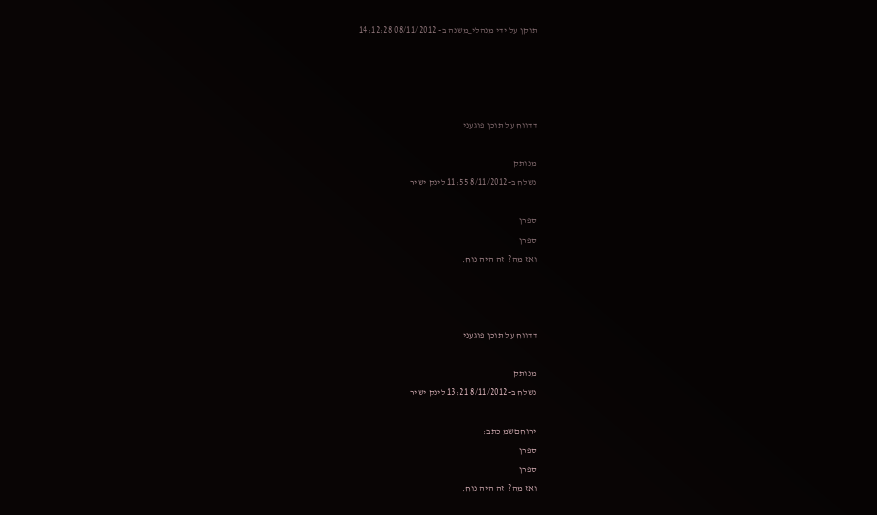תוקן על ידי מנהלי_משנה ב- 08/11/2012 14:12:28




דדווח על תוכן פוגעני

מנותק
נשלח ב-8/11/2012 11:55 לינק ישיר

ספרן
ספרן
ואז מה?  זה היה נוח.



דדווח על תוכן פוגעני

מנותק
נשלח ב-8/11/2012 13:21 לינק ישיר

ירוחםשמ כתב:
ספרן
ספרן
ואז מה?  זה היה נוח.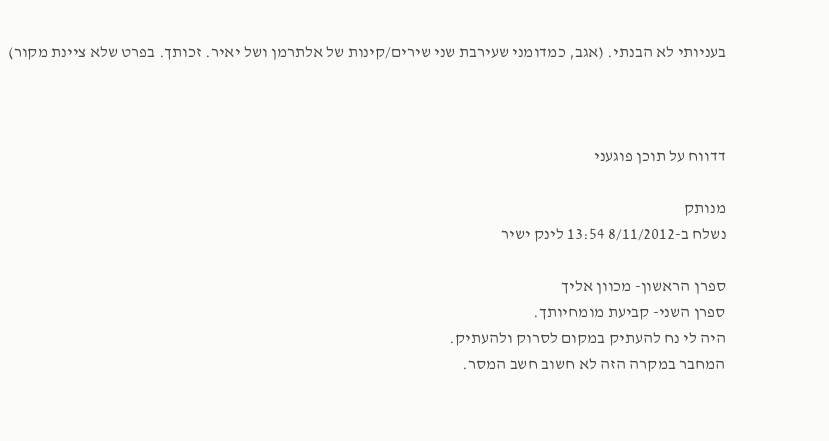בעניותי לא הבנתי. (אגב, כמדומני שעירבת שני שירים/קינות של אלתרמן ושל יאיר. זכותך. בפרט שלא ציינת מקור)



דדווח על תוכן פוגעני

מנותק
נשלח ב-8/11/2012 13:54 לינק ישיר

ספרן הראשון- מכוון אליך
ספרן השני- קביעת מומחיותך.
היה לי נח להעתיק במקום לסרוק ולהעתיק.
המחבר במקרה הזה לא חשוב חשב המסר.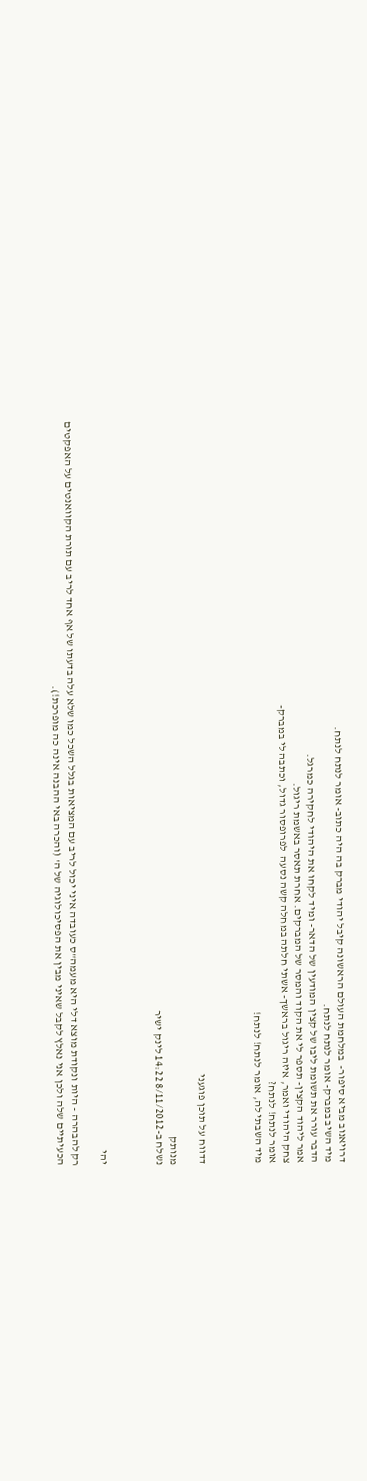דרויאנוב מביא סיפור-  במלחמת העולם הראשונה קיבל יהודי מברק בה היה כתוב- אומר לנתח לנתח.
מיד השיב במברק- אומר לנתח לנתח.
הדבר עורר את תשומת ליבו של קצין המודעין של הדאר- ומיד לקחו את היהודי לחקירה כמרגל.
אמר ליהוד הקצין- תספר לי את הקוד והמסר של המברקים. אחרת תאסר באשמת ריגול.
צחק היהודי ואמר, איזה ריגול בראשך- אשתי חלתה במחלה קשה נסעה  לפרופסור גדול, וכתבה לי במברק-
אומר לנתח! לנתח?
מיד השבתי לה, אומר לנתח! לנתח!



דדווח על תוכן פוגעני

מנותק
נשלח ב-8/11/2012 14:22 לינק ישיר



יהי

רק להבהרה - היות ונקודת מוצא דלי היא מעמה"ס כעובדה איני יכול לריב עם המציאות בגלל השכל כמו שלא עלה בדעתו של אף אחד לריב עם תורת הקוואנטים על האפקטים הכעיתיים שלה ולכן אני נאלץ לקבל שאיני מבין את הפסיכולוגיה של ה' (והכרה באי ההבנה אינה כה מופרכת!).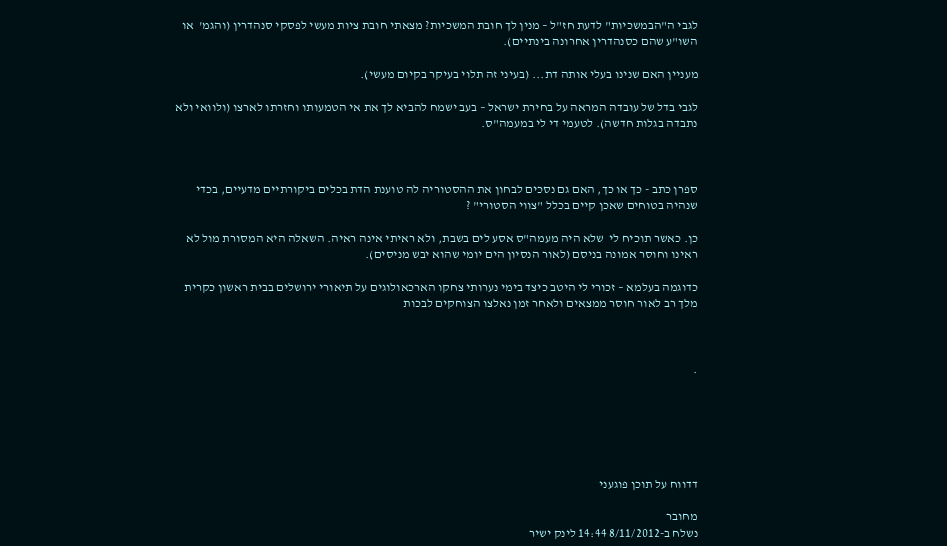לגבי ה"הבמשכיות" לדעת חז"ל – מנין לך חובת המשכיות? מצאתי חובת ציות מעשי לפסקי סנהדרין (והגמ'  או השו"ע שהם כסנהדרין אחרונה בינתיים).

מעניין האם שנינו בעלי אותה דת... (בעיני זה תלוי בעיקר בקיום מעשי).

לגבי בדל של עובדה המראה על בחירת ישראל – בעב ישמח להביא לך את אי הטמעותו וחזרתו לארצו (ולוואי ולא נתבדה בגלות חדשה). לטעמי די לי במעמה"ס.



ספרן כתב - כך או כך, האם גם נסכים לבחון את ההסטוריה לה טוענת הדת בכלים ביקורתיים מדעיים, בכדי שנהיה בטוחים שאכן קיים בכלל "צווי הסטורי" ?

כן. כאשר תוכיח לי  שלא היה מעמה"ס אסע לים בשבת, ולא ראיתי אינה ראיה. השאלה היא המסורת מול לא ראינו וחוסר אמונה בניסם (לאור הנסיון הים יומי שהוא יבש מניסים).

כדוגמה בעלמא – זכורי לי היטב כיצד בימי נערותי צחקו הארכאולוגים על תיאורי ירושלים בבית ראשון כקרית מלך רב לאור חוסר ממצאים ולאחר זמן נאלצו הצוחקים לבכות



.






דדווח על תוכן פוגעני

מחובר
נשלח ב-8/11/2012 14:44 לינק ישיר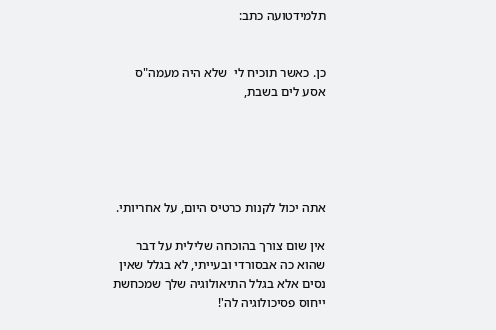תלמידטועה כתב:


כן. כאשר תוכיח לי  שלא היה מעמה"ס אסע לים בשבת,





אתה יכול לקנות כרטיס היום, על אחריותי.

אין שום צורך בהוכחה שלילית על דבר שהוא כה אבסורדי ובעייתי, לא בגלל שאין נסים אלא בגלל התיאולוגיה שלך שמכחשת ייחוס פסיכולוגיה לה'!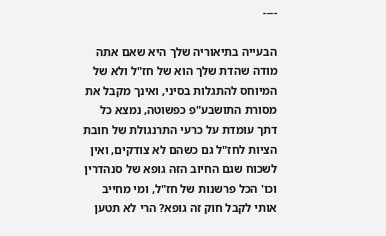----

הבעייה בתיאוריה שלך היא שאם אתה מודה שהדת שלך הוא של חז"ל ולא של המיוחס להתגלות בסיני, ואינך מקבל את מסורת התושבע"פ כפשוטה, נמצא כל דתך עומדת על כרעי התרנגולת של חובת הציות לחז"ל גם כשהם לא צודקים, ואין לשכוח שגם החיוב הזה גופא של סנהדרין וכו' הכל פרשנות של חז"ל, ומי מחייב אותי לקבל חוק זה גופא? הרי לא תטען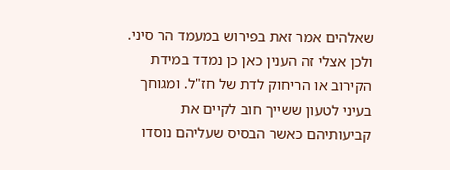שאלהים אמר זאת בפירוש במעמד הר סיני. ולכן אצלי זה הענין כאן כן נמדד במידת הקירוב או הריחוק לדת של חז"ל. ומגוחך בעיני לטעון ששייך חוב לקיים את קביעותיהם כאשר הבסיס שעליהם נוסדו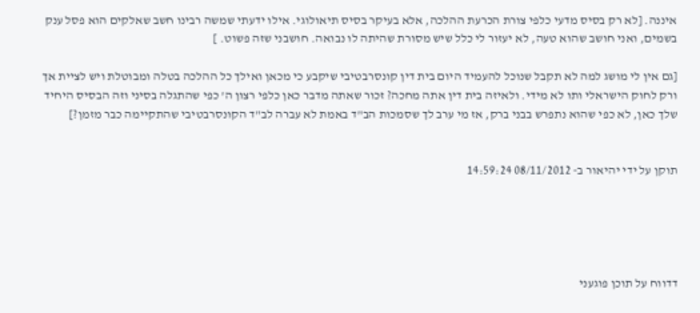איננה. [לא רק בסיס מדעי כלפי צורת הכרעת ההלכה, אלא בעיקר בסיס תיאולוגי. אילו ידעתי שמשה רבינו חשב שאלקים הוא פסל ענק בשמים, ואני חושב שהוא טעה, לא יעזור לי כלל שיש מסורת שהיתה לו נבואה. חושבני שזה פשוט. ]

[גם אין לי מושג למה לא תקבל שנוכל להעמיד היום בית דין קונסרבטיבי שיקבע כי מכאן ואילך כל ההלכה בטלה ומבוטלת ויש לציית אך ורק לחוק הישראלי ותו לא מידי. ולאיזה בית דין אתה מחכה? זכור שאתה מדבר כאן כלפי רצון ה' כפי שהתגלה בסיני וזה הבסיס היחיד שלך כאן, לא כפי שהוא נתפרש בבני ברק, אז מי ערב לך שסמכות הב"ד באמת לא עברה לב"ד הקונסרבטיבי שהתקיימה כבר מזמן?]


תוקן על ידי יהיאור ב- 08/11/2012 14:59:24





דדווח על תוכן פוגעני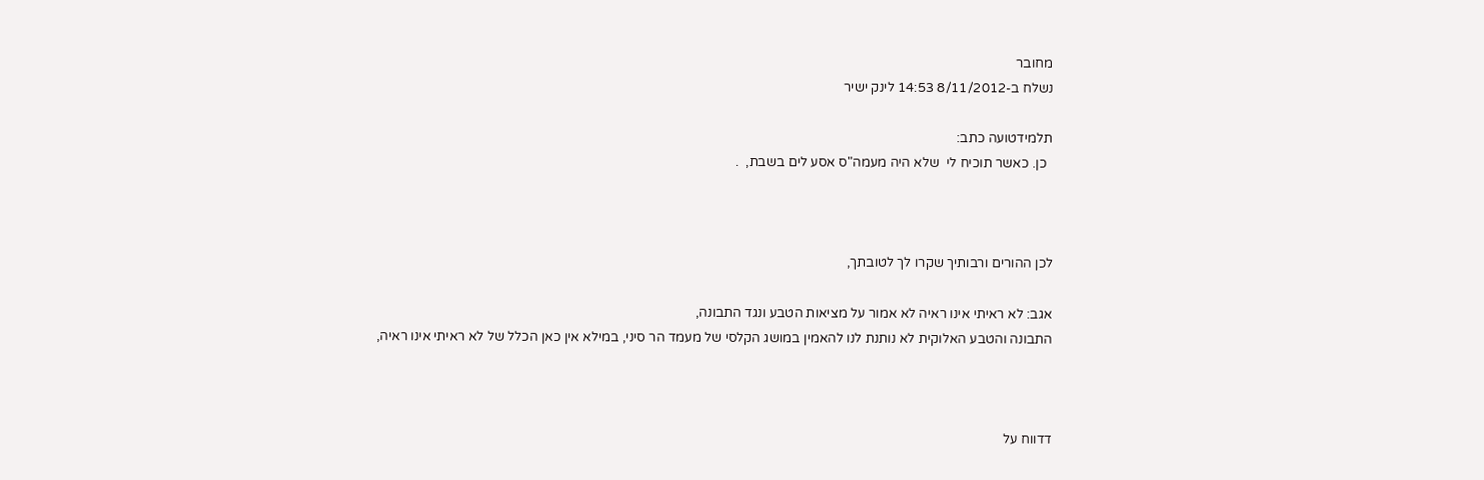מחובר
נשלח ב-8/11/2012 14:53 לינק ישיר

תלמידטועה כתב:
  כן. כאשר תוכיח לי  שלא היה מעמה"ס אסע לים בשבת,  .



לכן ההורים ורבותיך שקרו לך לטובתך,

אגב: לא ראיתי אינו ראיה לא אמור על מציאות הטבע ונגד התבונה,
התבונה והטבע האלוקית לא נותנת לנו להאמין במושג הקלסי של מעמד הר סיני, במילא אין כאן הכלל של לא ראיתי אינו ראיה,



דדווח על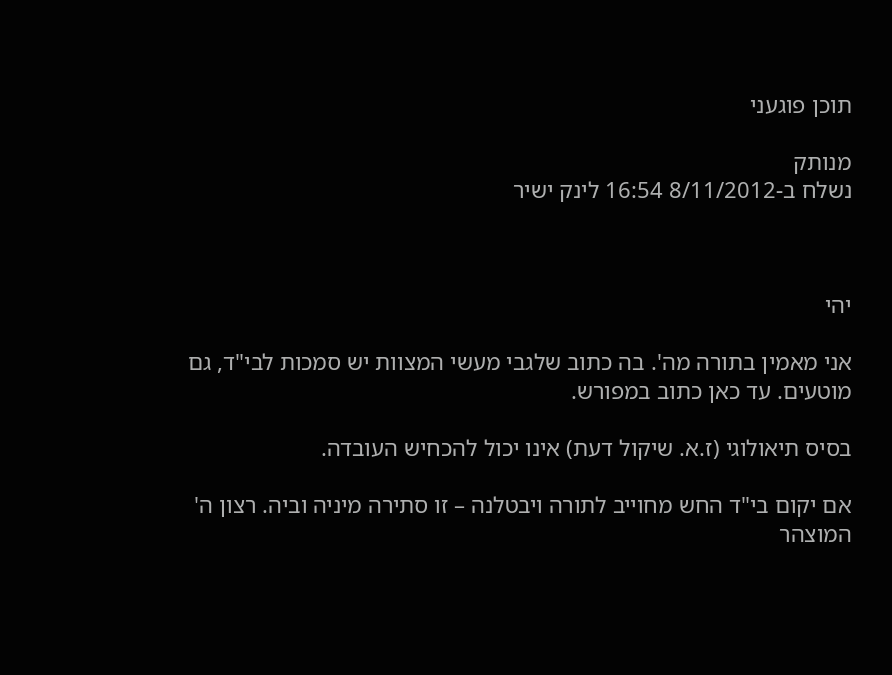תוכן פוגעני

מנותק
נשלח ב-8/11/2012 16:54 לינק ישיר



יהי

אני מאמין בתורה מה'. בה כתוב שלגבי מעשי המצוות יש סמכות לבי"ד, גם מוטעים. עד כאן כתוב במפורש.

בסיס תיאולוגי (ז.א. שיקול דעת) אינו יכול להכחיש העובדה.

אם יקום בי"ד החש מחוייב לתורה ויבטלנה – זו סתירה מיניה וביה. רצון ה' המוצהר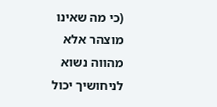(כי מה שאינו מוצהר אלא מהווה נשוא לניחושיך יכול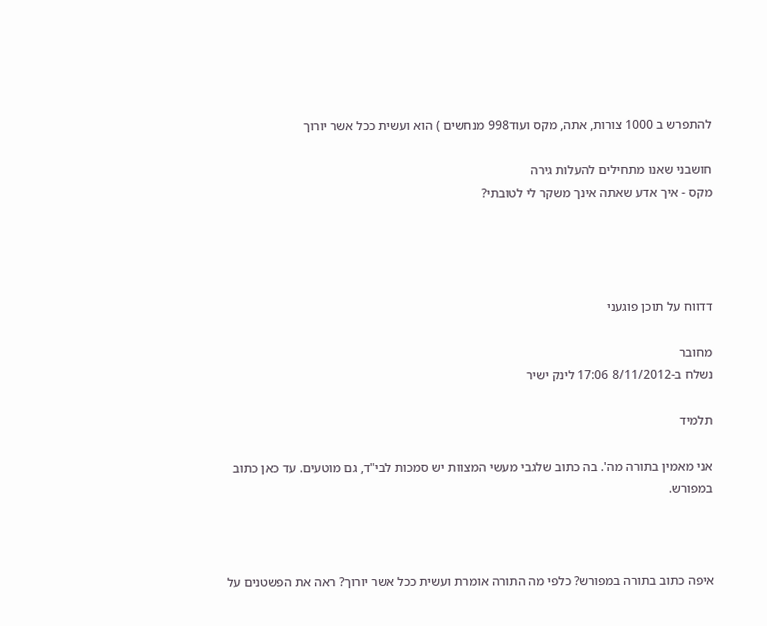להתפרש ב 1000 צורות, אתה, מקס ועוד998 מנחשים ) הוא ועשית ככל אשר יורוך

חושבני שאנו מתחילים להעלות גירה
מקס - איך אדע שאתה אינך משקר לי לטובתי?




דדווח על תוכן פוגעני

מחובר
נשלח ב-8/11/2012 17:06 לינק ישיר

תלמיד

אני מאמין בתורה מה'. בה כתוב שלגבי מעשי המצוות יש סמכות לבי"ד, גם מוטעים. עד כאן כתוב במפורש.



איפה כתוב בתורה במפורש? כלפי מה התורה אומרת ועשית ככל אשר יורוך? ראה את הפשטנים על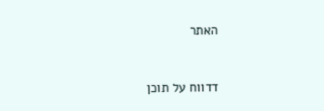האתר



דדווח על תוכן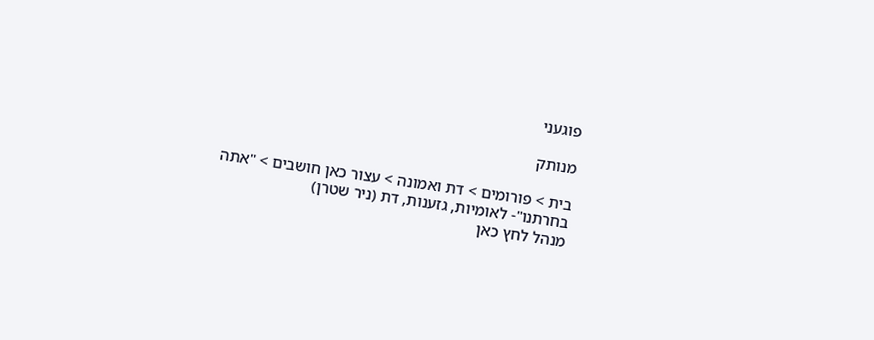פוגעני

מנותק

בית > פורומים > דת ואמונה > עצור כאן חושבים > "אתה בחרתנו"- לאומיות, גזענות, דת (ניר שטרן)
מנהל לחץ כאן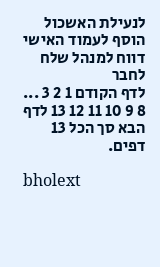לנעילת האשכול
הוסף לעמוד האישי  דווח למנהל שלח לחבר
לדף הקודם 1 2 3 ... 8 9 10 11 12 13 לדף הבא סך הכל 13 דפים.

bholext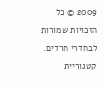2009 © כל הזכויות שמורות לבחדרי חרדים. קטגוריית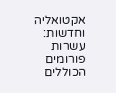אקטואליה וחדשות: עשרות פורומים הכוללים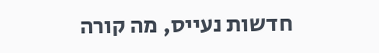חדשות נעייס, מה קורה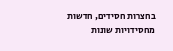בחצרות חסידים, חדשות מחסידויות שונות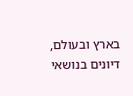בארץ ובעולם, דיונים בנושאי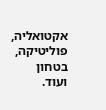אקטואליה, פוליטיקה, בטחון ועוד.